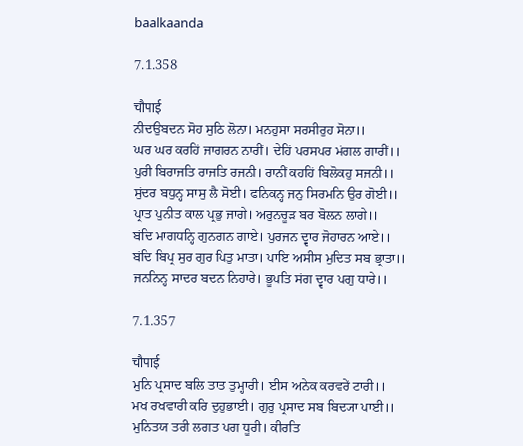baalkaanda

7.1.358

चौपाई
ਨੀਦਉਬਦਨ ਸੋਹ ਸੁਠਿ ਲੋਨਾ। ਮਨਹੁਸਾ ਸਰਸੀਰੁਹ ਸੋਨਾ।।
ਘਰ ਘਰ ਕਰਹਿਂ ਜਾਗਰਨ ਨਾਰੀਂ। ਦੇਹਿਂ ਪਰਸਪਰ ਮਂਗਲ ਗਾਰੀਂ।।
ਪੁਰੀ ਬਿਰਾਜਤਿ ਰਾਜਤਿ ਰਜਨੀ। ਰਾਨੀਂ ਕਹਹਿਂ ਬਿਲੋਕਹੁ ਸਜਨੀ।।
ਸੁਂਦਰ ਬਧੁਨ੍ਹ ਸਾਸੁ ਲੈ ਸੋਈ। ਫਨਿਕਨ੍ਹ ਜਨੁ ਸਿਰਮਨਿ ਉਰ ਗੋਈ।।
ਪ੍ਰਾਤ ਪੁਨੀਤ ਕਾਲ ਪ੍ਰਭੁ ਜਾਗੇ। ਅਰੁਨਚੂਡ਼ ਬਰ ਬੋਲਨ ਲਾਗੇ।।
ਬਂਦਿ ਮਾਗਧਨ੍ਹਿ ਗੁਨਗਨ ਗਾਏ। ਪੁਰਜਨ ਦ੍ਵਾਰ ਜੋਹਾਰਨ ਆਏ।।
ਬਂਦਿ ਬਿਪ੍ਰ ਸੁਰ ਗੁਰ ਪਿਤੁ ਮਾਤਾ। ਪਾਇ ਅਸੀਸ ਮੁਦਿਤ ਸਬ ਭ੍ਰਾਤਾ।।
ਜਨਨਿਨ੍ਹ ਸਾਦਰ ਬਦਨ ਨਿਹਾਰੇ। ਭੂਪਤਿ ਸਂਗ ਦ੍ਵਾਰ ਪਗੁ ਧਾਰੇ।।

7.1.357

चौपाई
ਮੁਨਿ ਪ੍ਰਸਾਦ ਬਲਿ ਤਾਤ ਤੁਮ੍ਹਾਰੀ। ਈਸ ਅਨੇਕ ਕਰਵਰੇਂ ਟਾਰੀ।।
ਮਖ ਰਖਵਾਰੀ ਕਰਿ ਦੁਹੁਭਾਈ। ਗੁਰੁ ਪ੍ਰਸਾਦ ਸਬ ਬਿਦ੍ਯਾ ਪਾਈ।।
ਮੁਨਿਤਯ ਤਰੀ ਲਗਤ ਪਗ ਧੂਰੀ। ਕੀਰਤਿ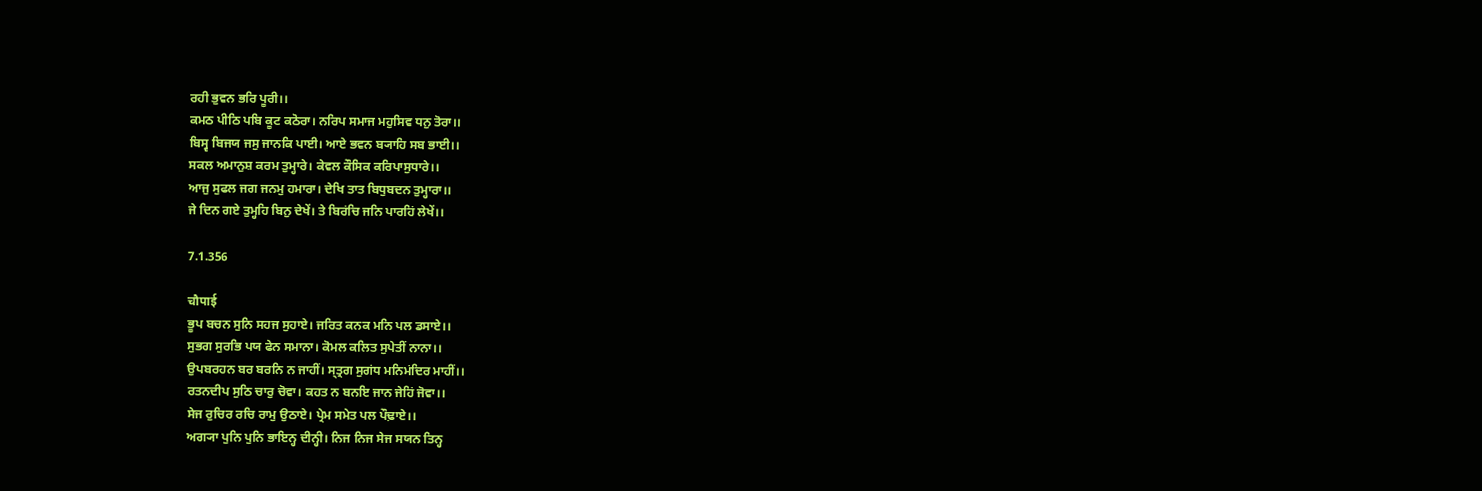ਰਹੀ ਭੁਵਨ ਭਰਿ ਪੂਰੀ।।
ਕਮਠ ਪੀਠਿ ਪਬਿ ਕੂਟ ਕਠੋਰਾ। ਨਰਿਪ ਸਮਾਜ ਮਹੁਸਿਵ ਧਨੁ ਤੋਰਾ।।
ਬਿਸ੍ਵ ਬਿਜਯ ਜਸੁ ਜਾਨਕਿ ਪਾਈ। ਆਏ ਭਵਨ ਬ੍ਯਾਹਿ ਸਬ ਭਾਈ।।
ਸਕਲ ਅਮਾਨੁਸ਼ ਕਰਮ ਤੁਮ੍ਹਾਰੇ। ਕੇਵਲ ਕੌਸਿਕ ਕਰਿਪਾਸੁਧਾਰੇ।।
ਆਜੁ ਸੁਫਲ ਜਗ ਜਨਮੁ ਹਮਾਰਾ। ਦੇਖਿ ਤਾਤ ਬਿਧੁਬਦਨ ਤੁਮ੍ਹਾਰਾ।।
ਜੇ ਦਿਨ ਗਏ ਤੁਮ੍ਹਹਿ ਬਿਨੁ ਦੇਖੇਂ। ਤੇ ਬਿਰਂਚਿ ਜਨਿ ਪਾਰਹਿਂ ਲੇਖੇਂ।।

7.1.356

चौपाई
ਭੂਪ ਬਚਨ ਸੁਨਿ ਸਹਜ ਸੁਹਾਏ। ਜਰਿਤ ਕਨਕ ਮਨਿ ਪਲ ਡਸਾਏ।।
ਸੁਭਗ ਸੁਰਭਿ ਪਯ ਫੇਨ ਸਮਾਨਾ। ਕੋਮਲ ਕਲਿਤ ਸੁਪੇਤੀਂ ਨਾਨਾ।।
ਉਪਬਰਹਨ ਬਰ ਬਰਨਿ ਨ ਜਾਹੀਂ। ਸ੍ਤ੍ਰਗ ਸੁਗਂਧ ਮਨਿਮਂਦਿਰ ਮਾਹੀਂ।।
ਰਤਨਦੀਪ ਸੁਠਿ ਚਾਰੁ ਚੋਵਾ। ਕਹਤ ਨ ਬਨਇ ਜਾਨ ਜੇਹਿਂ ਜੋਵਾ।।
ਸੇਜ ਰੁਚਿਰ ਰਚਿ ਰਾਮੁ ਉਠਾਏ। ਪ੍ਰੇਮ ਸਮੇਤ ਪਲ ਪੌਢ਼ਾਏ।।
ਅਗ੍ਯਾ ਪੁਨਿ ਪੁਨਿ ਭਾਇਨ੍ਹ ਦੀਨ੍ਹੀ। ਨਿਜ ਨਿਜ ਸੇਜ ਸਯਨ ਤਿਨ੍ਹ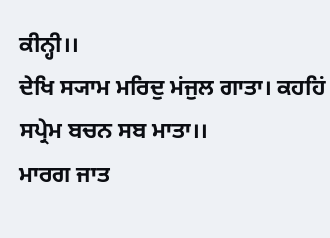ਕੀਨ੍ਹੀ।।
ਦੇਖਿ ਸ੍ਯਾਮ ਮਰਿਦੁ ਮਂਜੁਲ ਗਾਤਾ। ਕਹਹਿਂ ਸਪ੍ਰੇਮ ਬਚਨ ਸਬ ਮਾਤਾ।।
ਮਾਰਗ ਜਾਤ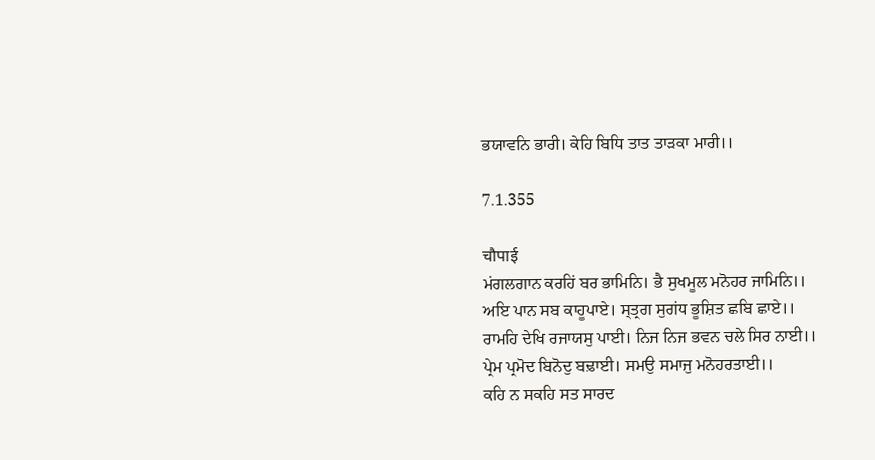ਭਯਾਵਨਿ ਭਾਰੀ। ਕੇਹਿ ਬਿਧਿ ਤਾਤ ਤਾਡ਼ਕਾ ਮਾਰੀ।।

7.1.355

चौपाई
ਮਂਗਲਗਾਨ ਕਰਹਿਂ ਬਰ ਭਾਮਿਨਿ। ਭੈ ਸੁਖਮੂਲ ਮਨੋਹਰ ਜਾਮਿਨਿ।।
ਅਇ ਪਾਨ ਸਬ ਕਾਹੂਪਾਏ। ਸ੍ਤ੍ਰਗ ਸੁਗਂਧ ਭੂਸ਼ਿਤ ਛਬਿ ਛਾਏ।।
ਰਾਮਹਿ ਦੇਖਿ ਰਜਾਯਸੁ ਪਾਈ। ਨਿਜ ਨਿਜ ਭਵਨ ਚਲੇ ਸਿਰ ਨਾਈ।।
ਪ੍ਰੇਮ ਪ੍ਰਮੋਦ ਬਿਨੋਦੁ ਬਢ਼ਾਈ। ਸਮਉ ਸਮਾਜੁ ਮਨੋਹਰਤਾਈ।।
ਕਹਿ ਨ ਸਕਹਿ ਸਤ ਸਾਰਦ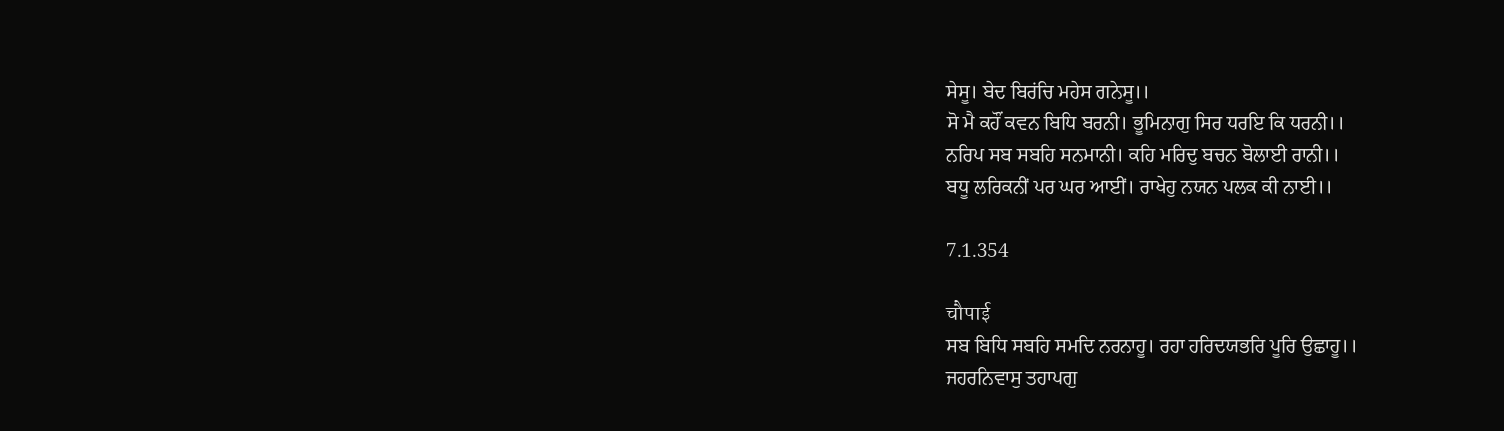ਸੇਸੂ। ਬੇਦ ਬਿਰਂਚਿ ਮਹੇਸ ਗਨੇਸੂ।।
ਸੋ ਮੈ ਕਹੌਂ ਕਵਨ ਬਿਧਿ ਬਰਨੀ। ਭੂਮਿਨਾਗੁ ਸਿਰ ਧਰਇ ਕਿ ਧਰਨੀ।।
ਨਰਿਪ ਸਬ ਸਬਹਿ ਸਨਮਾਨੀ। ਕਹਿ ਮਰਿਦੁ ਬਚਨ ਬੋਲਾਈ ਰਾਨੀ।।
ਬਧੂ ਲਰਿਕਨੀਂ ਪਰ ਘਰ ਆਈਂ। ਰਾਖੇਹੁ ਨਯਨ ਪਲਕ ਕੀ ਨਾਈ।।

7.1.354

चौपाई
ਸਬ ਬਿਧਿ ਸਬਹਿ ਸਮਦਿ ਨਰਨਾਹੂ। ਰਹਾ ਹਰਿਦਯਭਰਿ ਪੂਰਿ ਉਛਾਹੂ।।
ਜਹਰਨਿਵਾਸੁ ਤਹਾਪਗੁ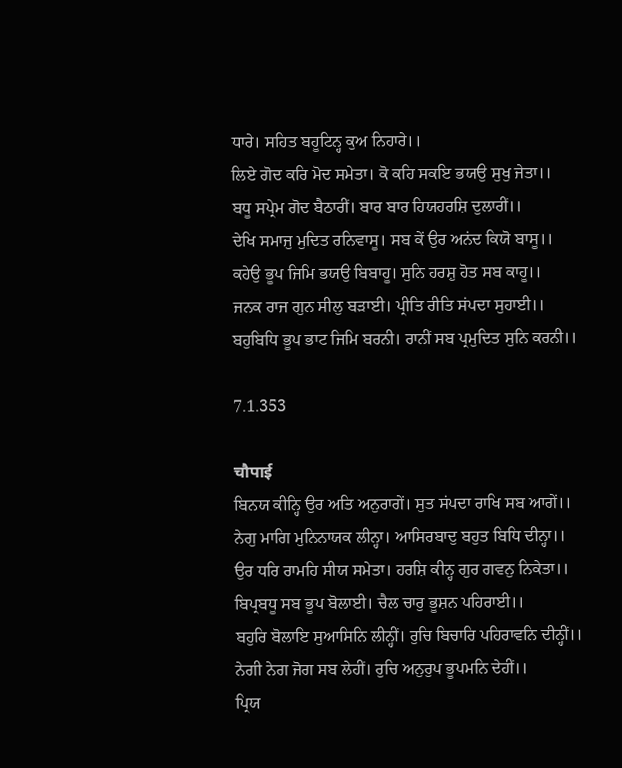ਧਾਰੇ। ਸਹਿਤ ਬਹੂਟਿਨ੍ਹ ਕੁਅ ਨਿਹਾਰੇ।।
ਲਿਏ ਗੋਦ ਕਰਿ ਮੋਦ ਸਮੇਤਾ। ਕੋ ਕਹਿ ਸਕਇ ਭਯਉ ਸੁਖੁ ਜੇਤਾ।।
ਬਧੂ ਸਪ੍ਰੇਮ ਗੋਦ ਬੈਠਾਰੀਂ। ਬਾਰ ਬਾਰ ਹਿਯਹਰਸ਼ਿ ਦੁਲਾਰੀਂ।।
ਦੇਖਿ ਸਮਾਜੁ ਮੁਦਿਤ ਰਨਿਵਾਸੂ। ਸਬ ਕੇਂ ਉਰ ਅਨਂਦ ਕਿਯੋ ਬਾਸੂ।।
ਕਹੇਉ ਭੂਪ ਜਿਮਿ ਭਯਉ ਬਿਬਾਹੂ। ਸੁਨਿ ਹਰਸ਼ੁ ਹੋਤ ਸਬ ਕਾਹੂ।।
ਜਨਕ ਰਾਜ ਗੁਨ ਸੀਲੁ ਬਡ਼ਾਈ। ਪ੍ਰੀਤਿ ਰੀਤਿ ਸਂਪਦਾ ਸੁਹਾਈ।।
ਬਹੁਬਿਧਿ ਭੂਪ ਭਾਟ ਜਿਮਿ ਬਰਨੀ। ਰਾਨੀਂ ਸਬ ਪ੍ਰਮੁਦਿਤ ਸੁਨਿ ਕਰਨੀ।।

7.1.353

चौपाई
ਬਿਨਯ ਕੀਨ੍ਹਿ ਉਰ ਅਤਿ ਅਨੁਰਾਗੇਂ। ਸੁਤ ਸਂਪਦਾ ਰਾਖਿ ਸਬ ਆਗੇਂ।।
ਨੇਗੁ ਮਾਗਿ ਮੁਨਿਨਾਯਕ ਲੀਨ੍ਹਾ। ਆਸਿਰਬਾਦੁ ਬਹੁਤ ਬਿਧਿ ਦੀਨ੍ਹਾ।।
ਉਰ ਧਰਿ ਰਾਮਹਿ ਸੀਯ ਸਮੇਤਾ। ਹਰਸ਼ਿ ਕੀਨ੍ਹ ਗੁਰ ਗਵਨੁ ਨਿਕੇਤਾ।।
ਬਿਪ੍ਰਬਧੂ ਸਬ ਭੂਪ ਬੋਲਾਈ। ਚੈਲ ਚਾਰੁ ਭੂਸ਼ਨ ਪਹਿਰਾਈ।।
ਬਹੁਰਿ ਬੋਲਾਇ ਸੁਆਸਿਨਿ ਲੀਨ੍ਹੀਂ। ਰੁਚਿ ਬਿਚਾਰਿ ਪਹਿਰਾਵਨਿ ਦੀਨ੍ਹੀਂ।।
ਨੇਗੀ ਨੇਗ ਜੋਗ ਸਬ ਲੇਹੀਂ। ਰੁਚਿ ਅਨੁਰੁਪ ਭੂਪਮਨਿ ਦੇਹੀਂ।।
ਪ੍ਰਿਯ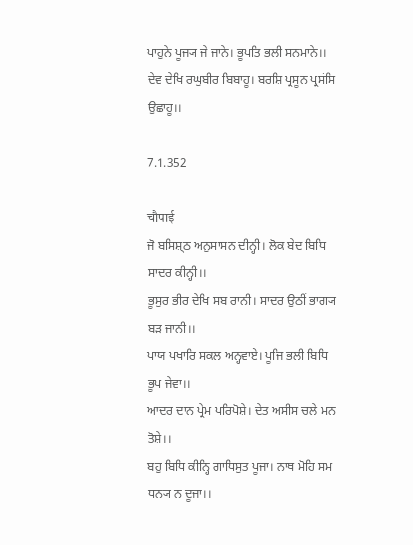ਪਾਹੁਨੇ ਪੂਜ੍ਯ ਜੇ ਜਾਨੇ। ਭੂਪਤਿ ਭਲੀ ਸਨਮਾਨੇ।।
ਦੇਵ ਦੇਖਿ ਰਘੁਬੀਰ ਬਿਬਾਹੂ। ਬਰਸ਼ਿ ਪ੍ਰਸੂਨ ਪ੍ਰਸਂਸਿ ਉਛਾਹੂ।।

7.1.352

चौपाई
ਜੋ ਬਸਿਸ਼੍ਠ ਅਨੁਸਾਸਨ ਦੀਨ੍ਹੀ। ਲੋਕ ਬੇਦ ਬਿਧਿ ਸਾਦਰ ਕੀਨ੍ਹੀ।।
ਭੂਸੁਰ ਭੀਰ ਦੇਖਿ ਸਬ ਰਾਨੀ। ਸਾਦਰ ਉਠੀਂ ਭਾਗ੍ਯ ਬਡ਼ ਜਾਨੀ।।
ਪਾਯ ਪਖਾਰਿ ਸਕਲ ਅਨ੍ਹਵਾਏ। ਪੂਜਿ ਭਲੀ ਬਿਧਿ ਭੂਪ ਜੇਵਾ।।
ਆਦਰ ਦਾਨ ਪ੍ਰੇਮ ਪਰਿਪੋਸ਼ੇ। ਦੇਤ ਅਸੀਸ ਚਲੇ ਮਨ ਤੋਸ਼ੇ।।
ਬਹੁ ਬਿਧਿ ਕੀਨ੍ਹਿ ਗਾਧਿਸੁਤ ਪੂਜਾ। ਨਾਥ ਮੋਹਿ ਸਮ ਧਨ੍ਯ ਨ ਦੂਜਾ।।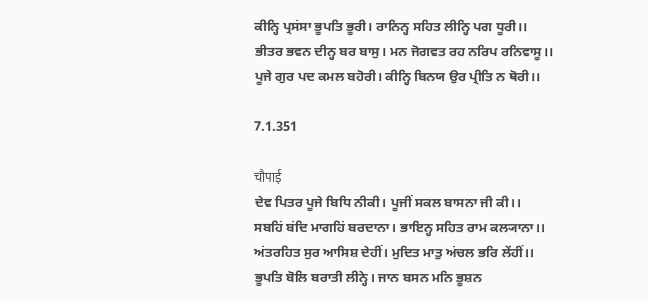ਕੀਨ੍ਹਿ ਪ੍ਰਸਂਸਾ ਭੂਪਤਿ ਭੂਰੀ। ਰਾਨਿਨ੍ਹ ਸਹਿਤ ਲੀਨ੍ਹਿ ਪਗ ਧੂਰੀ।।
ਭੀਤਰ ਭਵਨ ਦੀਨ੍ਹ ਬਰ ਬਾਸੁ। ਮਨ ਜੋਗਵਤ ਰਹ ਨਰਿਪ ਰਨਿਵਾਸੂ।।
ਪੂਜੇ ਗੁਰ ਪਦ ਕਮਲ ਬਹੋਰੀ। ਕੀਨ੍ਹਿ ਬਿਨਯ ਉਰ ਪ੍ਰੀਤਿ ਨ ਥੋਰੀ।।

7.1.351

चौपाई
ਦੇਵ ਪਿਤਰ ਪੂਜੇ ਬਿਧਿ ਨੀਕੀ। ਪੂਜੀਂ ਸਕਲ ਬਾਸਨਾ ਜੀ ਕੀ।।
ਸਬਹਿਂ ਬਂਦਿ ਮਾਗਹਿਂ ਬਰਦਾਨਾ। ਭਾਇਨ੍ਹ ਸਹਿਤ ਰਾਮ ਕਲ੍ਯਾਨਾ।।
ਅਂਤਰਹਿਤ ਸੁਰ ਆਸਿਸ਼ ਦੇਹੀਂ। ਮੁਦਿਤ ਮਾਤੁ ਅਂਚਲ ਭਰਿ ਲੇਂਹੀਂ।।
ਭੂਪਤਿ ਬੋਲਿ ਬਰਾਤੀ ਲੀਨ੍ਹੇ। ਜਾਨ ਬਸਨ ਮਨਿ ਭੂਸ਼ਨ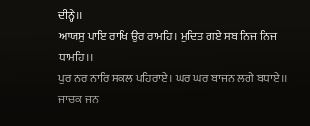ਦੀਨ੍ਹੇ।।
ਆਯਸੁ ਪਾਇ ਰਾਖਿ ਉਰ ਰਾਮਹਿ। ਮੁਦਿਤ ਗਏ ਸਬ ਨਿਜ ਨਿਜ ਧਾਮਹਿ।।
ਪੁਰ ਨਰ ਨਾਰਿ ਸਕਲ ਪਹਿਰਾਏ। ਘਰ ਘਰ ਬਾਜਨ ਲਗੇ ਬਧਾਏ।।
ਜਾਚਕ ਜਨ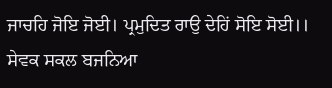ਜਾਚਹਿ ਜੋਇ ਜੋਈ। ਪ੍ਰਮੁਦਿਤ ਰਾਉ ਦੇਹਿਂ ਸੋਇ ਸੋਈ।।
ਸੇਵਕ ਸਕਲ ਬਜਨਿਆ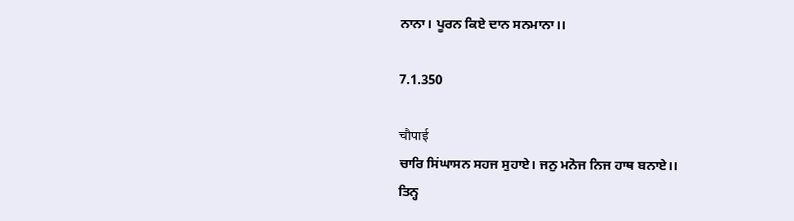ਨਾਨਾ। ਪੂਰਨ ਕਿਏ ਦਾਨ ਸਨਮਾਨਾ।।

7.1.350

चौपाई
ਚਾਰਿ ਸਿਂਘਾਸਨ ਸਹਜ ਸੁਹਾਏ। ਜਨੁ ਮਨੋਜ ਨਿਜ ਹਾਥ ਬਨਾਏ।।
ਤਿਨ੍ਹ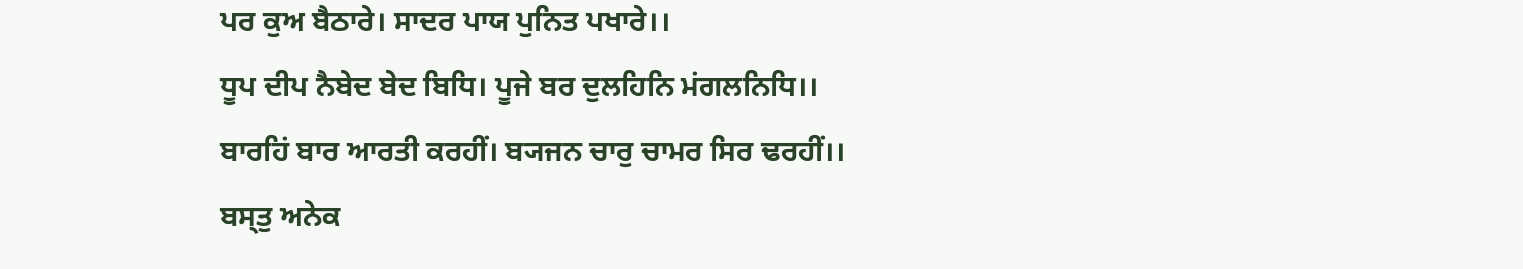ਪਰ ਕੁਅ ਬੈਠਾਰੇ। ਸਾਦਰ ਪਾਯ ਪੁਨਿਤ ਪਖਾਰੇ।।
ਧੂਪ ਦੀਪ ਨੈਬੇਦ ਬੇਦ ਬਿਧਿ। ਪੂਜੇ ਬਰ ਦੁਲਹਿਨਿ ਮਂਗਲਨਿਧਿ।।
ਬਾਰਹਿਂ ਬਾਰ ਆਰਤੀ ਕਰਹੀਂ। ਬ੍ਯਜਨ ਚਾਰੁ ਚਾਮਰ ਸਿਰ ਢਰਹੀਂ।।
ਬਸ੍ਤੁ ਅਨੇਕ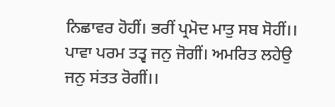ਨਿਛਾਵਰ ਹੋਹੀਂ। ਭਰੀਂ ਪ੍ਰਮੋਦ ਮਾਤੁ ਸਬ ਸੋਹੀਂ।।
ਪਾਵਾ ਪਰਮ ਤਤ੍ਵ ਜਨੁ ਜੋਗੀਂ। ਅਮਰਿਤ ਲਹੇਉ ਜਨੁ ਸਂਤਤ ਰੋਗੀਂ।।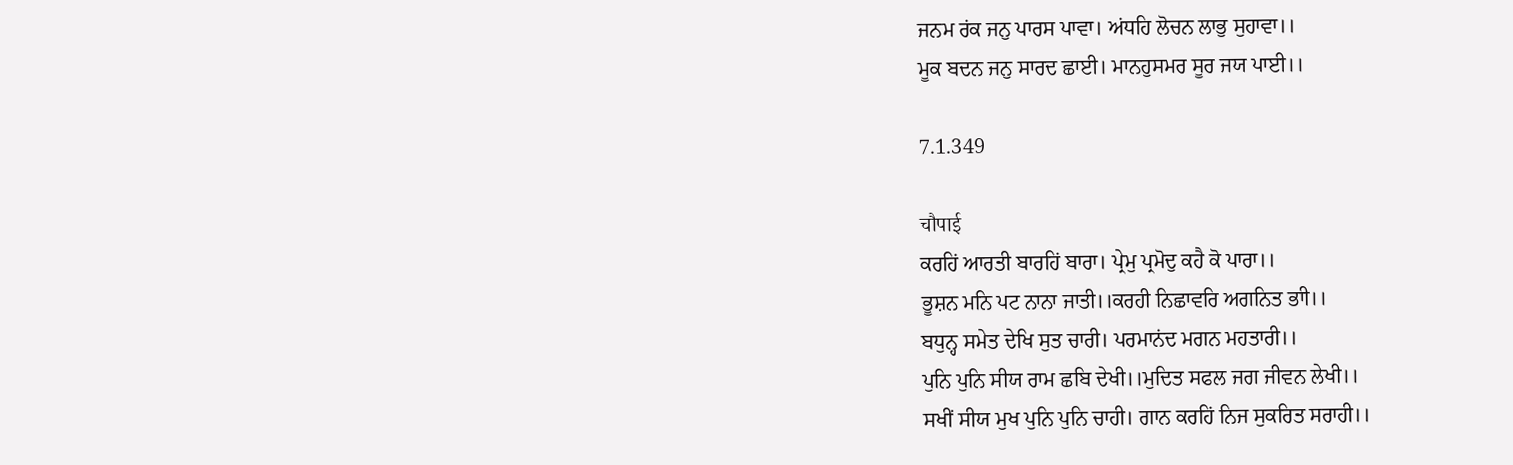ਜਨਮ ਰਂਕ ਜਨੁ ਪਾਰਸ ਪਾਵਾ। ਅਂਧਹਿ ਲੋਚਨ ਲਾਭੁ ਸੁਹਾਵਾ।।
ਮੂਕ ਬਦਨ ਜਨੁ ਸਾਰਦ ਛਾਈ। ਮਾਨਹੁਸਮਰ ਸੂਰ ਜਯ ਪਾਈ।।

7.1.349

चौपाई
ਕਰਹਿਂ ਆਰਤੀ ਬਾਰਹਿਂ ਬਾਰਾ। ਪ੍ਰੇਮੁ ਪ੍ਰਮੋਦੁ ਕਹੈ ਕੋ ਪਾਰਾ।।
ਭੂਸ਼ਨ ਮਨਿ ਪਟ ਨਾਨਾ ਜਾਤੀ।।ਕਰਹੀ ਨਿਛਾਵਰਿ ਅਗਨਿਤ ਭਾੀ।।
ਬਧੁਨ੍ਹ ਸਮੇਤ ਦੇਖਿ ਸੁਤ ਚਾਰੀ। ਪਰਮਾਨਂਦ ਮਗਨ ਮਹਤਾਰੀ।।
ਪੁਨਿ ਪੁਨਿ ਸੀਯ ਰਾਮ ਛਬਿ ਦੇਖੀ।।ਮੁਦਿਤ ਸਫਲ ਜਗ ਜੀਵਨ ਲੇਖੀ।।
ਸਖੀਂ ਸੀਯ ਮੁਖ ਪੁਨਿ ਪੁਨਿ ਚਾਹੀ। ਗਾਨ ਕਰਹਿਂ ਨਿਜ ਸੁਕਰਿਤ ਸਰਾਹੀ।।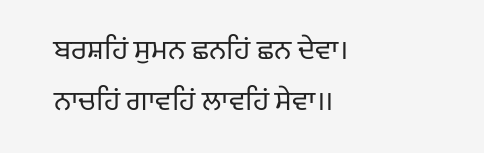ਬਰਸ਼ਹਿਂ ਸੁਮਨ ਛਨਹਿਂ ਛਨ ਦੇਵਾ। ਨਾਚਹਿਂ ਗਾਵਹਿਂ ਲਾਵਹਿਂ ਸੇਵਾ।।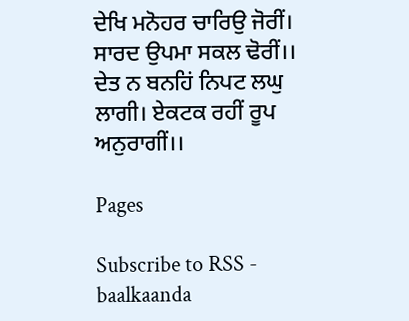ਦੇਖਿ ਮਨੋਹਰ ਚਾਰਿਉ ਜੋਰੀਂ। ਸਾਰਦ ਉਪਮਾ ਸਕਲ ਢੋਰੀਂ।।
ਦੇਤ ਨ ਬਨਹਿਂ ਨਿਪਟ ਲਘੁ ਲਾਗੀ। ਏਕਟਕ ਰਹੀਂ ਰੂਪ ਅਨੁਰਾਗੀਂ।।

Pages

Subscribe to RSS - baalkaanda